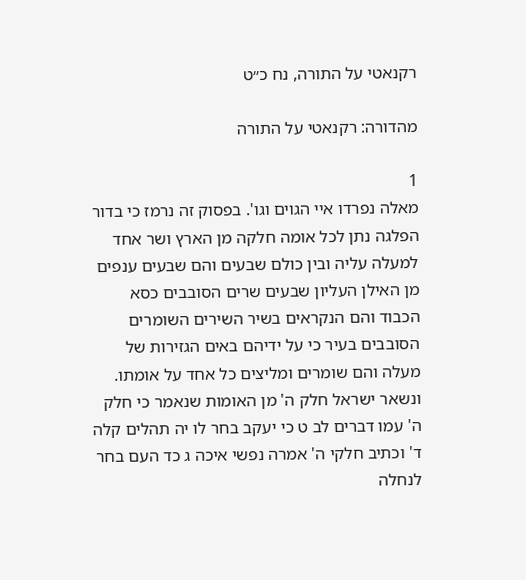רקנאטי על התורה, נח כ״ט

מהדורה: רקנאטי על התורה

1
מאלה נפרדו איי הגוים וגו'. בפסוק זה נרמז כי בדור הפלגה נתן לכל אומה חלקה מן הארץ ושר אחד למעלה עליה ובין כולם שבעים והם שבעים ענפים מן האילן העליון שבעים שרים הסובבים כסא הכבוד והם הנקראים בשיר השירים השומרים הסובבים בעיר כי על ידיהם באים הגזירות של מעלה והם שומרים ומליצים כל אחד על אומתו. ונשאר ישראל חלק ה' מן האומות שנאמר כי חלק ה' עמו דברים לב ט כי יעקב בחר לו יה תהלים קלה ד' וכתיב חלקי ה' אמרה נפשי איכה ג כד העם בחר לנחלה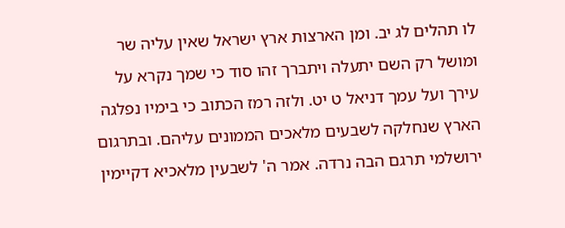לו תהלים לג יב. ומן הארצות ארץ ישראל שאין עליה שר ומושל רק השם יתעלה ויתברך זהו סוד כי שמך נקרא על עירך ועל עמך דניאל ט יט. ולזה רמז הכתוב כי בימיו נפלגה הארץ שנחלקה לשבעים מלאכים הממונים עליהם. ובתרגום ירושלמי תרגם הבה נרדה. אמר ה' לשבעין מלאכיא דקיימין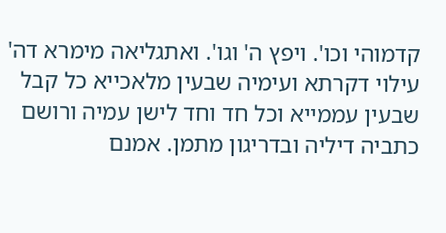קדמוהי וכו'. ויפץ ה' וגו'. ואתגליאה מימרא דה' עילוי דקרתא ועימיה שבעין מלאכייא כל קבל שבעין עממייא וכל חד וחד לישן עמיה ורושם כתביה דיליה ובדריגון מתמן. אמנם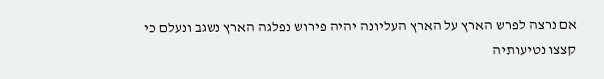אם נרצה לפרש הארץ על הארץ העליונה יהיה פירוש נפלגה הארץ נשגב ונעלם כי קצצו נטיעותיה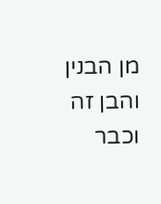מן הבנין והבן זה וכבר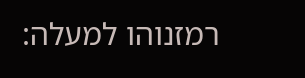רמזנוהו למעלה: